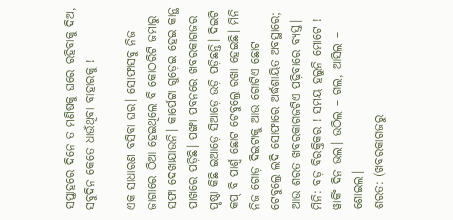ସପ୍ତାହରେ ଦିନେ ତ ମଣିଷକୁ ଘରେ ରହିବାକୁ ଦିଅ, ସବୁଦିନ କେତେ ଧାଉଁଥିବା ବାହାରକୁ !

ଏକ ସାଧାରଣ ବସିବା ଘର। ସୋଫାସବୁ ନିଜ ଜାଗାରେ ଠିଆ ହେଇଥିଲେ ବି କୋଠରିଟି ଜମାରୁ ସଫା ଦେଖାଯାଉନି। କାର୍ପେଟ୍ଟା ଗୁଡ଼େଇ ହେଇ କାନ୍ଥ ପାଖରେ ପଡ଼ିଛି। ପଙ୍ଖା ପବନରେ ଖବରକାଗଜର ପୃଷ୍ଠା କିଛି ଇଆଡ଼େ ସିଆଡ଼େ ଉଡ଼ି ପଡ଼ିଛନ୍ତି। ଦିଇଟି କପ୍ ବି ପାର୍ଶ୍ବ ଛୋଟ ଟେବୁଲ୍ରେ ରଖା ହେଇଛି। ମିନି ନିଜ ଗୋଡ଼ ଦିଇଟାକୁ ଆଉ ଗୋଟିଏ ଛୋଟ ଟେବୁଲ୍ରେ ଲଦି ସୋଫାରେ ଅର୍ଦ୍ଧଶାୟିତ ଅବସ୍ଥାରେ; ଆଉ ଶରତ ଖବରକାଗଜଟିଏ ପଢ଼ିବାରେ ବ୍ୟସ୍ତ।
ମିନି: ବଡ଼ ବିରକ୍ତିକର ! ସମୟ ହଲୁନି ମୋଟେ ! ୱାର୍କିଂ ଦିନ ଭଲ। ଉଠିଲ – ଗଲ, ଆସିଲ – ଶୋଇଲ।
ଶରତ: (ଖବରକାଗଜରୁ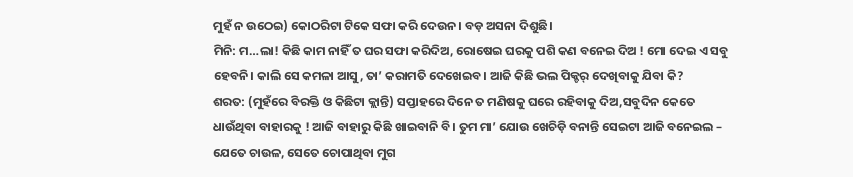ମୁହଁ ନ ଉଠେଇ) କୋଠରିଟା ଟିକେ ସଫା କରି ଦେଉନ। ବଡ଼ ଅସନା ଦିଶୁଛି।
ମିନି: ମ…ଲା! କିଛି କାମ ନାହିଁ ତ ଘର ସଫା କରିଦିଅ, ରୋଷେଇ ଘରକୁ ପଶି କଣ ବନେଇ ଦିଅ ! ମୋ ଦେଇ ଏ ସବୁ ହେବନି। କାଲି ସେ କମଳା ଆସୁ, ତା’ କରାମତି ଦେଖେଇବ। ଆଜି କିଛି ଭଲ ପିକ୍ଚର୍ ଦେଖିବାକୁ ଯିବା କି?
ଶରତ: (ମୁହଁରେ ବିରକ୍ତି ଓ କିଛିଟା କ୍ଲାନ୍ତି) ସପ୍ତାହରେ ଦିନେ ତ ମଣିଷକୁ ଘରେ ରହିବାକୁ ଦିଅ,ସବୁଦିନ କେତେ ଧାଉଁଥିବା ବାହାରକୁ ! ଆଜି ବାହାରୁ କିଛି ଖାଇବାନି ବି। ତୁମ ମା’ ଯୋଉ ଖେଚିଡ଼ି ବନାନ୍ତି ସେଇଟା ଆଜି ବନେଇଲ – ଯେତେ ଚାଉଳ, ସେତେ ଚୋପାଥିବା ମୁଗ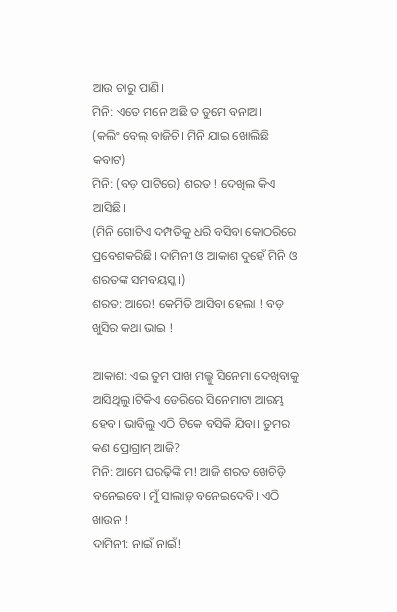ଆଉ ଚାରୁ ପାଣି।
ମିନି: ଏତେ ମନେ ଅଛି ତ ତୁମେ ବନାଅ।
(କଲିଂ ବେଲ୍ ବାଜିଚି। ମିନି ଯାଇ ଖୋଲିଛି କବାଟ)
ମିନି: (ବଡ଼ ପାଟିରେ) ଶରତ ! ଦେଖିଲ କିଏ ଆସିଛି।
(ମିନି ଗୋଟିଏ ଦମ୍ପତିକୁ ଧରି ବସିବା କୋଠରିରେ ପ୍ରବେଶକରିଛି। ଦାମିନୀ ଓ ଆକାଶ ଦୁହେଁ ମିନି ଓ ଶରତଙ୍କ ସମବୟସ୍କ।)
ଶରତ: ଆରେ! କେମିତି ଆସିବା ହେଲା ! ବଡ଼ ଖୁସିର କଥା ଭାଇ !

ଆକାଶ: ଏଇ ତୁମ ପାଖ ମଲ୍କୁ ସିନେମା ଦେଖିବାକୁ ଆସିଥିଲୁ।ଟିକିଏ ଡେରିରେ ସିନେମାଟା ଆରମ୍ଭ ହେବ। ଭାବିଲୁ ଏଠି ଟିକେ ବସିକି ଯିବା। ତୁମର କଣ ପ୍ରୋଗ୍ରାମ୍ ଆଜି?
ମିନି: ଆମେ ଘରଢ଼ିଙ୍କି ମ! ଆଜି ଶରତ ଖେଚିଡ଼ି ବନେଇବେ। ମୁଁ ସାଲାଡ଼୍ ବନେଇଦେବି। ଏଠି ଖାଉନ !
ଦାମିନୀ: ନାଇଁ ନାଇଁ!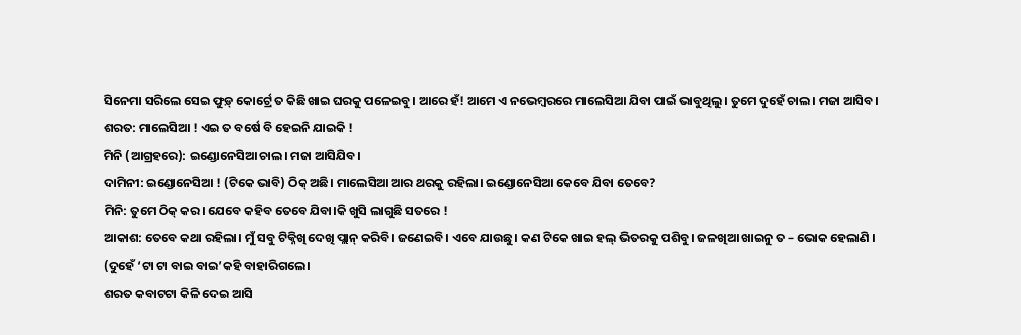ସିନେମା ସରିଲେ ସେଇ ଫୁଡ଼୍ କୋର୍ଟ୍ରେ ତ କିଛି ଖାଇ ଘରକୁ ପଳେଇବୁ। ଆରେ ହଁ! ଆମେ ଏ ନଭେମ୍ବରରେ ମାଲେସିଆ ଯିବା ପାଇଁ ଭାବୁଥିଲୁ। ତୁମେ ଦୁହେଁ ଚାଲ। ମଜା ଆସିବ।
ଶରତ: ମାଲେସିଆ ! ଏଇ ତ ବର୍ଷେ ବି ହେଇନି ଯାଇକି !
ମିନି (ଆଗ୍ରହରେ): ଇଣ୍ଡୋନେସିଆ ଚାଲ। ମଜା ଆସିଯିବ।
ଦାମିନୀ: ଇଣ୍ଡୋନେସିଆ ! (ଟିକେ ଭାବି) ଠିକ୍ ଅଛି। ମାଲେସିଆ ଆର ଥରକୁ ରହିଲା। ଇଣ୍ଡୋନେସିଆ କେବେ ଯିବା ତେବେ?
ମିନି: ତୁମେ ଠିକ୍ କର। ଯେବେ କହିବ ତେବେ ଯିବା।କି ଖୁସି ଲାଗୁଛି ସତରେ !
ଆକାଶ: ତେବେ କଥା ରହିଲା। ମୁଁ ସବୁ ଟିକ୍ନିଖି ଦେଖି ପ୍ଲାନ୍ କରିବି। ଜଣେଇବି। ଏବେ ଯାଉଛୁ। କଣ ଟିକେ ଖାଇ ହଲ୍ ଭିତରକୁ ପଶିବୁ। ଜଳଖିଆ ଖାଇନୁ ତ – ଭୋକ ହେଲାଣି ।
(ଦୁହେଁ ‘ଟା ଟା ବାଇ ବାଇ’କହି ବାହାରିଗଲେ।
ଶରତ କବାଟଟା କିଳି ଦେଇ ଆସି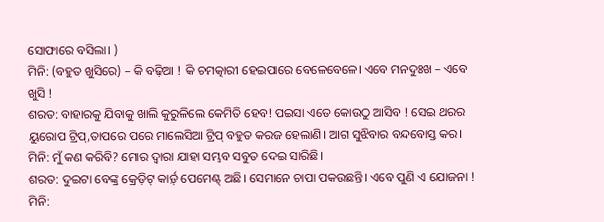ସୋଫାରେ ବସିଲା। )
ମିନି: (ବହୁତ ଖୁସିରେ) – କି ବଢ଼ିଆ ! କି ଚମତ୍କାରୀ ହେଇପାରେ ବେଳେବେଳେ। ଏବେ ମନଦୁଃଖ – ଏବେ ଖୁସି !
ଶରତ: ବାହାରକୁ ଯିବାକୁ ଖାଲି କୁରୁଳିଲେ କେମିତି ହେବ! ପଇସା ଏତେ କୋଉଠୁ ଆସିବ ! ସେଇ ଥରର ୟୁରୋପ ଟ୍ରିପ୍,ତାପରେ ପରେ ମାଲେସିଆ ଟ୍ରିପ୍ ବହୁତ କରଜ ହେଲାଣି। ଆଗ ସୁଝିବାର ବନ୍ଦବୋସ୍ତ କର।
ମିନି: ମୁଁ କଣ କରିବି? ମୋର ଦ୍ବାରା ଯାହା ସମ୍ଭବ ସବୁତ ଦେଇ ସାରିଛି।
ଶରତ: ଦୁଇଟା ବେଙ୍କ୍ର କ୍ରେଡ଼ିଟ୍ କାର୍ଡ଼୍ ପେମେଣ୍ଟ୍ ଅଛି। ସେମାନେ ଚାପା ପକଉଛନ୍ତି। ଏବେ ପୁଣି ଏ ଯୋଜନା !
ମିନି: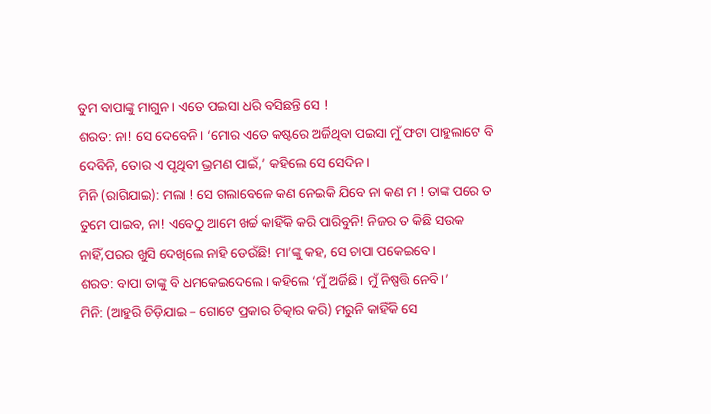ତୁମ ବାପାଙ୍କୁ ମାଗୁନ। ଏତେ ପଇସା ଧରି ବସିଛନ୍ତି ସେ !
ଶରତ: ନା! ସେ ଦେବେନି। ‘ମୋର ଏତେ କଷ୍ଟରେ ଅର୍ଜିଥିବା ପଇସା ମୁଁ ଫଟା ପାହୁଲାଟେ ବି ଦେବିନି, ତୋର ଏ ପୃଥିବୀ ଭ୍ରମଣ ପାଇଁ,’ କହିଲେ ସେ ସେଦିନ।
ମିନି (ରାଗିଯାଇ): ମଲା ! ସେ ଗଲାବେଳେ କଣ ନେଇକି ଯିବେ ନା କଣ ମ ! ତାଙ୍କ ପରେ ତ ତୁମେ ପାଇବ, ନା! ଏବେଠୁ ଆମେ ଖର୍ଚ୍ଚ କାହିଁକି କରି ପାରିବୁନି! ନିଜର ତ କିଛି ସଉକ ନାହିଁ,ପରର ଖୁସି ଦେଖିଲେ ନାହି ଡେଉଁଛି! ମା’ଙ୍କୁ କହ, ସେ ଚାପା ପକେଇବେ।
ଶରତ: ବାପା ତାଙ୍କୁ ବି ଧମକେଇଦେଲେ। କହିଲେ ‘ମୁଁ ଅର୍ଜିଛି। ମୁଁ ନିଷ୍ପତ୍ତି ନେବି।’
ମିନି: (ଆହୁରି ଚିଡ଼ିଯାଇ – ଗୋଟେ ପ୍ରକାର ଚିତ୍କାର କରି) ମରୁନି କାହିଁକି ସେ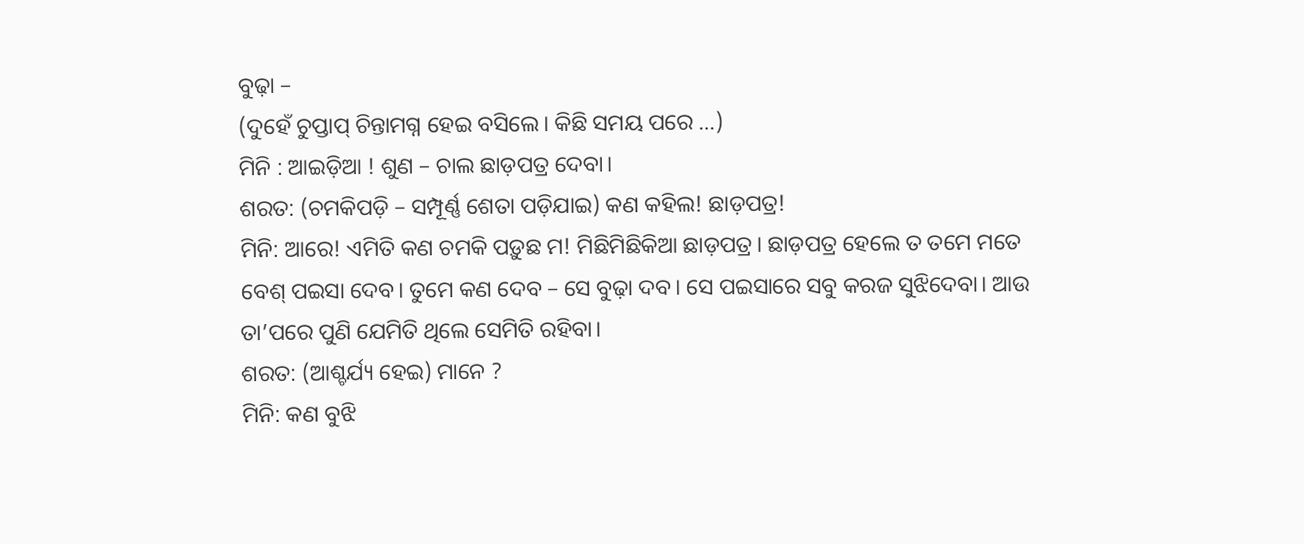ବୁଢ଼ା –
(ଦୁହେଁ ଚୁପ୍ତାପ୍ ଚିନ୍ତାମଗ୍ନ ହେଇ ବସିଲେ। କିଛି ସମୟ ପରେ …)
ମିନି : ଆଇଡ଼ିଆ ! ଶୁଣ – ଚାଲ ଛାଡ଼ପତ୍ର ଦେବା।
ଶରତ: (ଚମକିପଡ଼ି – ସମ୍ପୂର୍ଣ୍ଣ ଶେତା ପଡ଼ିଯାଇ) କଣ କହିଲ! ଛାଡ଼ପତ୍ର!
ମିନି: ଆରେ! ଏମିତି କଣ ଚମକି ପଡ଼ୁଛ ମ! ମିଛିମିଛିକିଆ ଛାଡ଼ପତ୍ର। ଛାଡ଼ପତ୍ର ହେଲେ ତ ତମେ ମତେ ବେଶ୍ ପଇସା ଦେବ। ତୁମେ କଣ ଦେବ – ସେ ବୁଢ଼ା ଦବ। ସେ ପଇସାରେ ସବୁ କରଜ ସୁଝିଦେବା। ଆଉ ତା’ପରେ ପୁଣି ଯେମିତି ଥିଲେ ସେମିତି ରହିବା।
ଶରତ: (ଆଶ୍ଚର୍ଯ୍ୟ ହେଇ) ମାନେ ?
ମିନି: କଣ ବୁଝି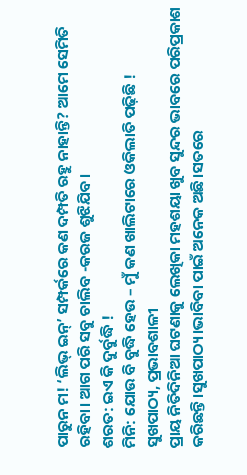ପାରୁନ ମ! ‘ଲିଭ୍ ଇନ୍’ ସମ୍ପର୍କରେ କଣ ଦମ୍ପତି ରହୁ ନାହାନ୍ତି? ଆମେ ସେମିତି ରହିବା। ଆଗ ପରି ସବୁ ଚାଲିବ -କରଜ ଶୁଝିଯିବ।
ଶରତ: ଇଏ କି ଦୁର୍ବୁଦ୍ଧି !
ମିନି: ଯୋଉ ବି ବୁଦ୍ଧି ହେଉ – ମୁଁ କଣ ଖାଲିଟାରେ ଓକିଲାତି ପଢ଼ିଛି !
ସୁଖପାଠ୍ୟ, ପ୍ରଭାବଶାଳୀ
ପ୍ରାୟ ନିତିଦିନିଆ ଘଟଣାକୁ ଲେଖିକା ମହଶୟା ଖୁବ ସୁନ୍ଦର ଭାବରେ ପରିପ୍ରକାଶ କରିଛନ୍ତି।ସୁଖପାଠ୍ୟ।ଭାବିବା ପାଇଁ ଅନେକ ଅଛି।ସତରେ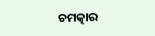ଚମତ୍କାର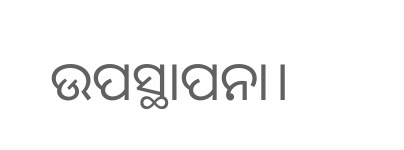ଉପସ୍ଥାପନା।